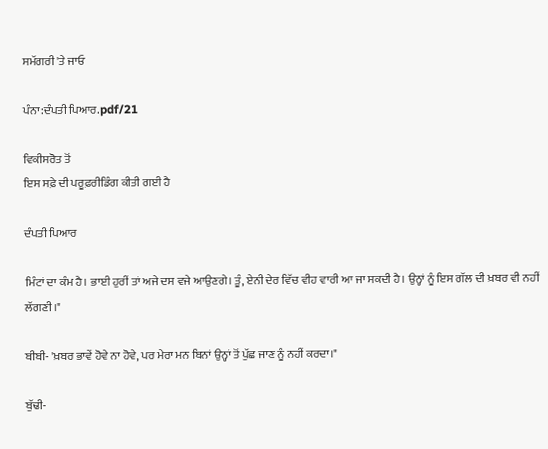ਸਮੱਗਰੀ 'ਤੇ ਜਾਓ

ਪੰਨਾ:ਦੰਪਤੀ ਪਿਆਰ.pdf/21

ਵਿਕੀਸਰੋਤ ਤੋਂ
ਇਸ ਸਫ਼ੇ ਦੀ ਪਰੂਫ਼ਰੀਡਿੰਗ ਕੀਤੀ ਗਈ ਹੈ

ਦੰਪਤੀ ਪਿਆਰ

ਮਿੰਟਾਂ ਦਾ ਕੰਮ ਹੈ। ਭਾਈ ਹੁਰੀਂ ਤਾਂ ਅਜੇ ਦਸ ਵਜੇ ਆਉਣਗੇ। ਤੂੰ, ਏਨੀ ਦੇਰ ਵਿੱਚ ਵੀਹ ਵਾਰੀ ਆ ਜਾ ਸਕਦੀ ਹੈ। ਉਨ੍ਹਾਂ ਨੂੰ ਇਸ ਗੱਲ ਦੀ ਖ਼ਬਰ ਵੀ ਨਹੀਂ ਲੱਗਣੀ।"

ਬੀਬੀ- 'ਖ਼ਬਰ ਭਾਵੇਂ ਹੋਵੇ ਨਾ ਹੋਵੇ, ਪਰ ਮੇਰਾ ਮਨ ਬਿਨਾਂ ਉਨ੍ਹਾਂ ਤੋਂ ਪੁੱਛ ਜਾਣ ਨੂੰ ਨਹੀਂ ਕਰਦਾ।"

ਬੁੱਢੀ-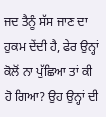ਜਦ ਤੈਨੂੰ ਸੱਸ ਜਾਣ ਦਾ ਹੁਕਮ ਦੇਂਦੀ ਹੈ, ਫੇਰ ਉਨ੍ਹਾਂ ਕੋਲੋਂ ਨਾ ਪੁੱਛਿਆ ਤਾਂ ਕੀ ਹੋ ਗਿਆ? ਉਹ ਉਨ੍ਹਾਂ ਦੀ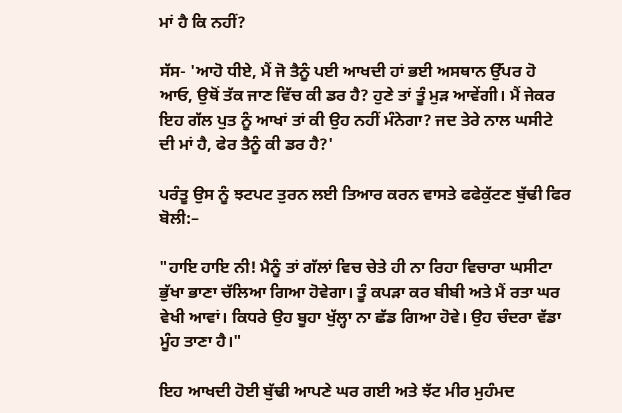ਮਾਂ ਹੈ ਕਿ ਨਹੀਂ?

ਸੱਸ- 'ਆਹੋ ਧੀਏ, ਮੈਂ ਜੋ ਤੈਨੂੰ ਪਈ ਆਖਦੀ ਹਾਂ ਭਈ ਅਸਥਾਨ ਉੱਪਰ ਹੋ ਆਓ, ਉਥੋਂ ਤੱਕ ਜਾਣ ਵਿੱਚ ਕੀ ਡਰ ਹੈ? ਹੁਣੇ ਤਾਂ ਤੂੰ ਮੁੜ ਆਵੇਂਗੀ। ਮੈਂ ਜੇਕਰ ਇਹ ਗੱਲ ਪੁਤ ਨੂੰ ਆਖਾਂ ਤਾਂ ਕੀ ਉਹ ਨਹੀਂ ਮੰਨੇਗਾ? ਜਦ ਤੇਰੇ ਨਾਲ ਘਸੀਟੇ ਦੀ ਮਾਂ ਹੈ, ਫੇਰ ਤੈਨੂੰ ਕੀ ਡਰ ਹੈ?'

ਪਰੰਤੂ ਉਸ ਨੂੰ ਝਟਪਟ ਤੁਰਨ ਲਈ ਤਿਆਰ ਕਰਨ ਵਾਸਤੇ ਫਫੇਕੁੱਟਣ ਬੁੱਢੀ ਫਿਰ ਬੋਲੀ:–

"ਹਾਇ ਹਾਇ ਨੀ! ਮੈਨੂੰ ਤਾਂ ਗੱਲਾਂ ਵਿਚ ਚੇਤੇ ਹੀ ਨਾ ਰਿਹਾ ਵਿਚਾਰਾ ਘਸੀਟਾ ਭੁੱਖਾ ਭਾਣਾ ਚੱਲਿਆ ਗਿਆ ਹੋਵੇਗਾ। ਤੂੰ ਕਪੜਾ ਕਰ ਬੀਬੀ ਅਤੇ ਮੈਂ ਰਤਾ ਘਰ ਵੇਖੀ ਆਵਾਂ। ਕਿਧਰੇ ਉਹ ਬੂਹਾ ਖੁੱਲ੍ਹਾ ਨਾ ਛੱਡ ਗਿਆ ਹੋਵੇ। ਉਹ ਚੰਦਰਾ ਵੱਡਾ ਮੂੰਹ ਤਾਣਾ ਹੈ।"

ਇਹ ਆਖਦੀ ਹੋਈ ਬੁੱਢੀ ਆਪਣੇ ਘਰ ਗਈ ਅਤੇ ਝੱਟ ਮੀਰ ਮੁਹੰਮਦ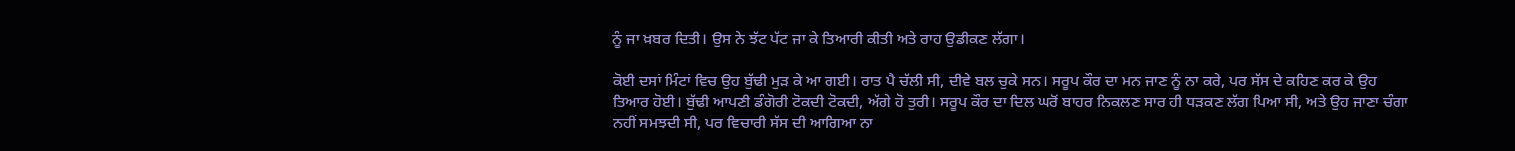ਨੂੰ ਜਾ ਖ਼ਬਰ ਦਿਤੀ। ਉਸ ਨੇ ਝੱਟ ਪੱਟ ਜਾ ਕੇ ਤਿਆਰੀ ਕੀਤੀ ਅਤੇ ਰਾਹ ਉਡੀਕਣ ਲੱਗਾ।

ਕੋਈ ਦਸਾਂ ਮਿੰਟਾਂ ਵਿਚ ਉਹ ਬੁੱਢੀ ਮੁੜ ਕੇ ਆ ਗਈ। ਰਾਤ ਪੈ ਚੱਲੀ ਸੀ, ਦੀਵੇ ਬਲ ਚੁਕੇ ਸਨ। ਸਰੂਪ ਕੌਰ ਦਾ ਮਨ ਜਾਣ ਨੂੰ ਨਾ ਕਰੇ, ਪਰ ਸੱਸ ਦੇ ਕਹਿਣ ਕਰ ਕੇ ਉਹ ਤਿਆਰ ਹੋਈ। ਬੁੱਢੀ ਆਪਣੀ ਡੰਗੋਰੀ ਟੋਕਦੀ ਟੋਕਦੀ, ਅੱਗੇ ਹੋ ਤੁਰੀ। ਸਰੂਪ ਕੌਰ ਦਾ ਦਿਲ ਘਰੋਂ ਬਾਹਰ ਨਿਕਲਣ ਸਾਰ ਹੀ ਧੜਕਣ ਲੱਗ ਪਿਆ ਸੀ, ਅਤੇ ਉਹ ਜਾਣਾ ਚੰਗਾ ਨਹੀਂ ਸਮਝਦੀ ਸੀ, ਪਰ ਵਿਚਾਰੀ ਸੱਸ ਦੀ ਆਗਿਆ ਨਾ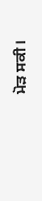ਮੋੜ ਸਕੀ।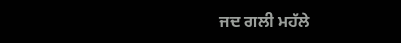ਜਦ ਗਲੀ ਮਹੱਲੇ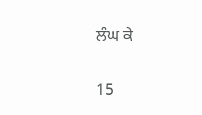ਲੰਘ ਕੇ

15